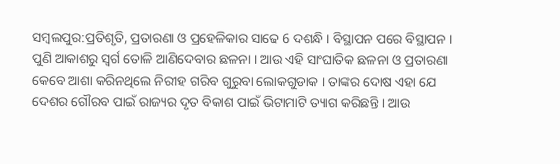ସମ୍ବଲପୁର:ପ୍ରତିଶୃତି, ପ୍ରତାରଣା ଓ ପ୍ରହେଳିକାର ସାଢେ 6 ଦଶନ୍ଧି । ବିସ୍ଥାପନ ପରେ ବିସ୍ଥାପନ । ପୁଣି ଆକାଶରୁ ସ୍ବର୍ଗ ତୋଳି ଆଣିଦେବାର ଛଳନା । ଆଉ ଏହି ସାଂଘାତିକ ଛଳନା ଓ ପ୍ରତାରଣା କେବେ ଆଶା କରିନଥିଲେ ନିରୀହ ଗରିବ ଗୁରୁବା ଲୋକଗୁଡାକ । ତାଙ୍କର ଦୋଷ ଏହା ଯେ ଦେଶର ଗୌରବ ପାଇଁ ରାଜ୍ୟର ଦୃତ ବିକାଶ ପାଇଁ ଭିଟାମାଟି ତ୍ୟାଗ କରିଛନ୍ତି । ଆଉ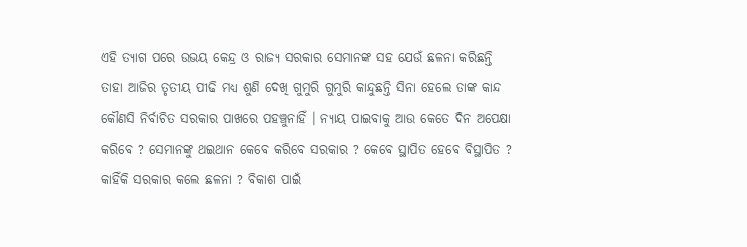ଏହି ତ୍ୟାଗ ପରେ ଉଭୟ କେନ୍ଦ୍ର ଓ ରାଜ୍ୟ ସରକାର ସେମାନଙ୍କ ସହ ଯେଉଁ ଛଳନା କରିଛନ୍ତି ତାହା ଆଜିର ତୃତୀୟ ପୀଢି ମଧ୍ୟ ଶୁଣି ଦେଖି ଗୁମୁରି ଗୁମୁରି କାନ୍ଦୁଛନ୍ତି ସିନା ହେଲେ ତାଙ୍କ କାନ୍ଦ କୌଣସି ନିର୍ବାଚିତ ସରକାର ପାଖରେ ପହଞ୍ଚୁନାହିଁ । ନ୍ୟାୟ ପାଇବାକୁ ଆଉ କେତେ ଦିନ ଅପେକ୍ଷା କରିବେ ? ସେମାନଙ୍କୁ ଥଇଥାନ କେବେ କରିବେ ସରକାର ? କେବେ ସ୍ଥାପିତ ହେବେ ବିସ୍ଥାପିତ ? କାହିଁକି ସରକାର କଲେ ଛଳନା ? ବିକାଶ ପାଇଁ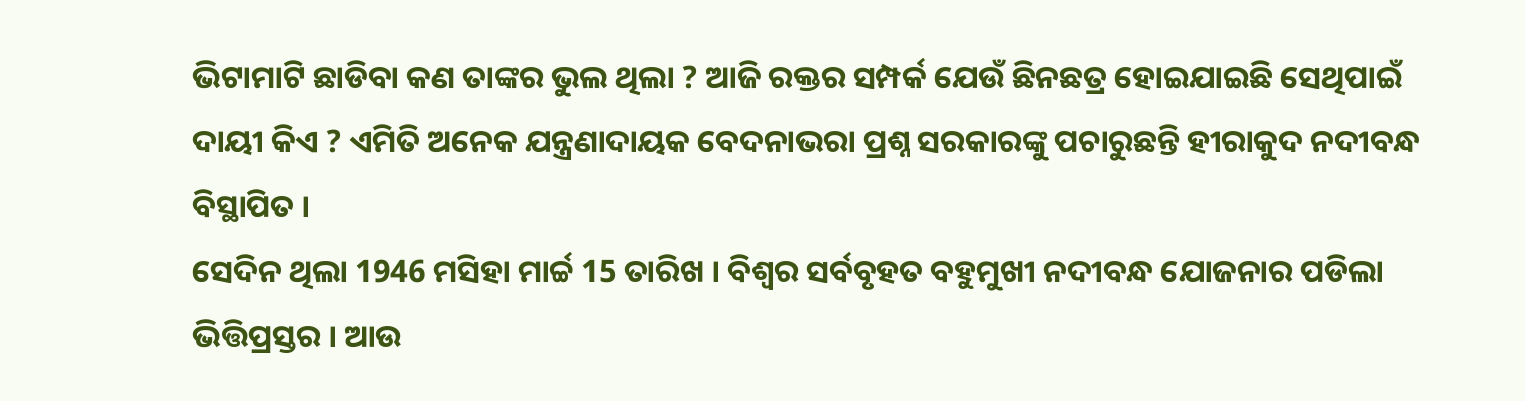ଭିଟାମାଟି ଛାଡିବା କଣ ତାଙ୍କର ଭୁଲ ଥିଲା ? ଆଜି ରକ୍ତର ସମ୍ପର୍କ ଯେଉଁ ଛିନଛତ୍ର ହୋଇଯାଇଛି ସେଥିପାଇଁ ଦାୟୀ କିଏ ? ଏମିତି ଅନେକ ଯନ୍ତ୍ରଣାଦାୟକ ବେଦନାଭରା ପ୍ରଶ୍ନ ସରକାରଙ୍କୁ ପଚାରୁଛନ୍ତି ହୀରାକୁଦ ନଦୀବନ୍ଧ ବିସ୍ଥାପିତ ।
ସେଦିନ ଥିଲା 1946 ମସିହା ମାର୍ଚ୍ଚ 15 ତାରିଖ । ବିଶ୍ବର ସର୍ବବୃହତ ବହୁମୁଖୀ ନଦୀବନ୍ଧ ଯୋଜନାର ପଡିଲା ଭିତ୍ତିପ୍ରସ୍ତର । ଆଉ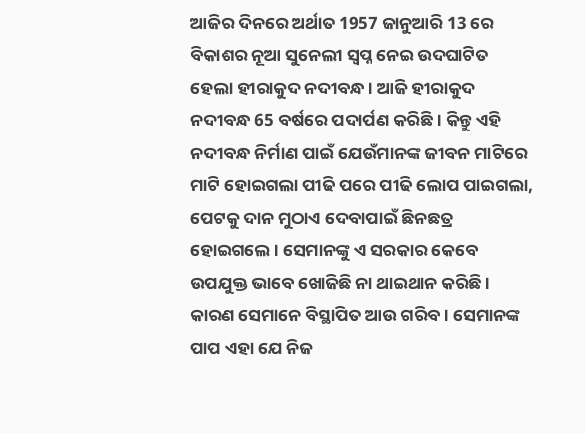ଆଜିର ଦିନରେ ଅର୍ଥାତ 1957 ଜାନୁଆରି 13 ରେ ବିକାଶର ନୂଆ ସୁନେଲୀ ସ୍ବପ୍ନ ନେଇ ଉଦଘାଟିତ ହେଲା ହୀରାକୁଦ ନଦୀବନ୍ଧ। ଆଜି ହୀରାକୁଦ ନଦୀବନ୍ଧ 65 ବର୍ଷରେ ପଦାର୍ପଣ କରିଛି । କିନ୍ତୁ ଏହି ନଦୀବନ୍ଧ ନିର୍ମାଣ ପାଇଁ ଯେଉଁମାନଙ୍କ ଜୀବନ ମାଟିରେ ମାଟି ହୋଇଗଲା ପୀଢି ପରେ ପୀଢି ଲୋପ ପାଇଗଲା, ପେଟକୁ ଦାନ ମୁଠାଏ ଦେବାପାଇଁ ଛିନଛତ୍ର ହୋଇଗଲେ । ସେମାନଙ୍କୁ ଏ ସରକାର କେବେ ଉପଯୁକ୍ତ ଭାବେ ଖୋଜିଛି ନା ଥାଇଥାନ କରିଛି । କାରଣ ସେମାନେ ବିସ୍ଥାପିତ ଆଉ ଗରିବ । ସେମାନଙ୍କ ପାପ ଏହା ଯେ ନିଜ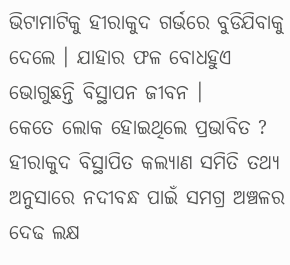ଭିଟାମାଟିକୁ ହୀରାକୁଦ ଗର୍ଭରେ ବୁଡିଯିବାକୁ ଦେଲେ । ଯାହାର ଫଳ ବୋଧହୁଏ ଭୋଗୁଛନ୍ତି ବିସ୍ଥାପନ ଜୀବନ ।
କେତେ ଲୋକ ହୋଇଥିଲେ ପ୍ରଭାବିତ ?
ହୀରାକୁଦ ବିସ୍ଥାପିତ କଲ୍ୟାଣ ସମିତି ତଥ୍ୟ ଅନୁସାରେ ନଦୀବନ୍ଧ ପାଇଁ ସମଗ୍ର ଅଞ୍ଚଳର ଦେଢ ଲକ୍ଷ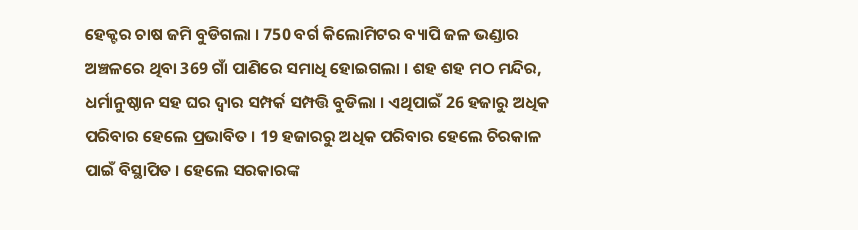ହେକ୍ଟର ଚାଷ ଜମି ବୁଡିଗଲା । 750 ବର୍ଗ କିଲୋମିଟର ବ୍ୟାପି ଜଳ ଭଣ୍ଡାର ଅଞ୍ଚଳରେ ଥିବା 369 ଗାଁ ପାଣିରେ ସମାଧି ହୋଇଗଲା । ଶହ ଶହ ମଠ ମନ୍ଦିର, ଧର୍ମାନୁଷ୍ଠାନ ସହ ଘର ଦ୍ବାର ସମ୍ପର୍କ ସମ୍ପତ୍ତି ବୁଡିଲା । ଏଥିପାଇଁ 26 ହଜାରୁ ଅଧିକ ପରିବାର ହେଲେ ପ୍ରଭାବିତ । 19 ହଜାରରୁ ଅଧିକ ପରିବାର ହେଲେ ଚିରକାଳ ପାଇଁ ବିସ୍ଥାପିତ । ହେଲେ ସରକାରଙ୍କ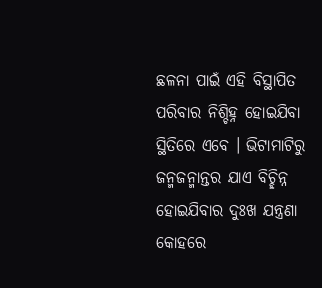ଛଳନା ପାଇଁ ଏହି ବିସ୍ଥାପିତ ପରିବାର ନିଶ୍ଚିହ୍ନ ହୋଇଯିବା ସ୍ଥିତିରେ ଏବେ । ଭିଟାମାଟିରୁ ଜନ୍ମଜନ୍ମାନ୍ତର ଯାଏ ବିଚ୍ଛିନ୍ନ ହୋଇଯିବାର ଦୁଃଖ ଯନ୍ତ୍ରଣା କୋହରେ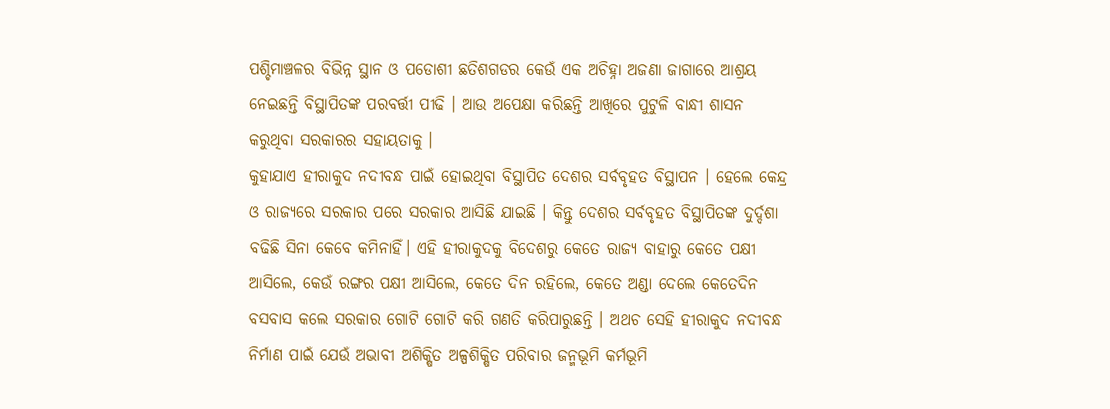ପଶ୍ଚିମାଞ୍ଚଳର ବିଭିନ୍ନ ସ୍ଥାନ ଓ ପଡୋଶୀ ଛତିଶଗଡର କେଉଁ ଏକ ଅଚିହ୍ନା ଅଜଣା ଜାଗାରେ ଆଶ୍ରୟ ନେଇଛନ୍ତି ବିସ୍ଥାପିତଙ୍କ ପରବର୍ତ୍ତୀ ପୀଢି । ଆଉ ଅପେକ୍ଷା କରିଛନ୍ତି ଆଖିରେ ପୁଟୁଳି ବାନ୍ଧୀ ଶାସନ କରୁଥିବା ସରକାରର ସହାୟତାକୁ ।
କୁହାଯାଏ ହୀରାକୁଦ ନଦୀବନ୍ଧ ପାଇଁ ହୋଇଥିବା ବିସ୍ଥାପିତ ଦେଶର ସର୍ବବୃହତ ବିସ୍ଥାପନ । ହେଲେ କେନ୍ଦ୍ର ଓ ରାଜ୍ୟରେ ସରକାର ପରେ ସରକାର ଆସିଛି ଯାଇଛି । କିନ୍ତୁ ଦେଶର ସର୍ବବୃହତ ବିସ୍ଥାପିତଙ୍କ ଦୁର୍ଦ୍ଦଶା ବଢିଛି ସିନା କେବେ କମିନାହିଁ। ଏହି ହୀରାକୁଦକୁ ବିଦେଶରୁ କେତେ ରାଜ୍ୟ ବାହାରୁ କେତେ ପକ୍ଷୀ ଆସିଲେ, କେଉଁ ରଙ୍ଗର ପକ୍ଷୀ ଆସିଲେ, କେତେ ଦିନ ରହିଲେ, କେତେ ଅଣ୍ଡା ଦେଲେ କେତେଦିନ ବସବାସ କଲେ ସରକାର ଗୋଟି ଗୋଟି କରି ଗଣତି କରିପାରୁଛନ୍ତି । ଅଥଚ ସେହି ହୀରାକୁଦ ନଦୀବନ୍ଧ ନିର୍ମାଣ ପାଇଁ ଯେଉଁ ଅଭାବୀ ଅଶିକ୍ଷିତ ଅଳ୍ପଶିକ୍ଷିତ ପରିବାର ଜନ୍ମଭୂମି କର୍ମଭୂମି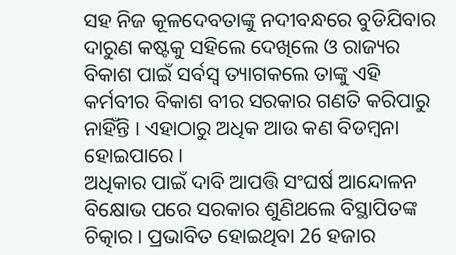ସହ ନିଜ କୂଳଦେବତାଙ୍କୁ ନଦୀବନ୍ଧରେ ବୁଡିଯିବାର ଦାରୁଣ କଷ୍ଟକୁ ସହିଲେ ଦେଖିଲେ ଓ ରାଜ୍ୟର ବିକାଶ ପାଇଁ ସର୍ବସ୍ବ ତ୍ୟାଗକଲେ ତାଙ୍କୁ ଏହି କର୍ମବୀର ବିକାଶ ବୀର ସରକାର ଗଣତି କରିପାରୁ ନାହିଁନ୍ତି । ଏହାଠାରୁ ଅଧିକ ଆଉ କଣ ବିଡମ୍ବନା ହୋଇପାରେ ।
ଅଧିକାର ପାଇଁ ଦାବି ଆପତ୍ତି ସଂଘର୍ଷ ଆନ୍ଦୋଳନ ବିକ୍ଷୋଭ ପରେ ସରକାର ଶୁଣିଥଲେ ବିସ୍ଥାପିତଙ୍କ ଚିତ୍କାର । ପ୍ରଭାବିତ ହୋଇଥିବା 26 ହଜାର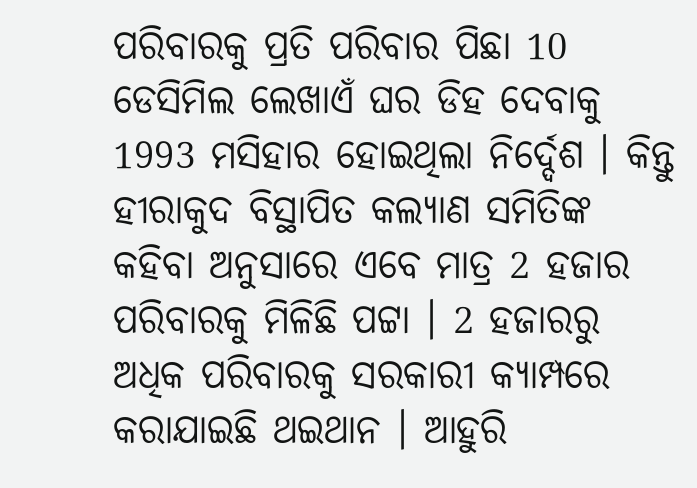ପରିବାରକୁ ପ୍ରତି ପରିବାର ପିଛା 10 ଡେସିମିଲ ଲେଖାଏଁ ଘର ଡିହ ଦେବାକୁ 1993 ମସିହାର ହୋଇଥିଲା ନିର୍ଦ୍ଦେଶ । କିନ୍ତୁ ହୀରାକୁଦ ବିସ୍ଥାପିତ କଲ୍ୟାଣ ସମିତିଙ୍କ କହିବା ଅନୁସାରେ ଏବେ ମାତ୍ର 2 ହଜାର ପରିବାରକୁ ମିଳିଛି ପଟ୍ଟା । 2 ହଜାରରୁ ଅଧିକ ପରିବାରକୁ ସରକାରୀ କ୍ୟାମ୍ପରେ କରାଯାଇଛି ଥଇଥାନ । ଆହୁରି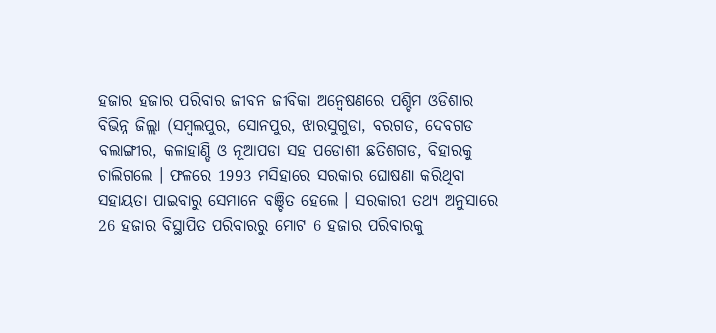ହଜାର ହଜାର ପରିବାର ଜୀବନ ଜୀବିକା ଅନ୍ବେଷଣରେ ପଶ୍ଚିମ ଓଡିଶାର ବିଭିନ୍ନ ଜିଲ୍ଲା (ସମ୍ବଲପୁର, ସୋନପୁର, ଝାରସୁଗୁଡା, ବରଗଡ, ଦେବଗଡ ବଲାଙ୍ଗୀର, କଳାହାଣ୍ଡି ଓ ନୂଆପଡା ସହ ପଡୋଶୀ ଛତିଶଗଡ, ବିହାରକୁ ଚାଲିଗଲେ । ଫଳରେ 1993 ମସିହାରେ ସରକାର ଘୋଷଣା କରିଥିବା ସହାୟତା ପାଇବାରୁ ସେମାନେ ବଞ୍ଚିତ ହେଲେ । ସରକାରୀ ତଥ୍ୟ ଅନୁସାରେ 26 ହଜାର ବିସ୍ଥାପିତ ପରିବାରରୁ ମୋଟ 6 ହଜାର ପରିବାରକୁ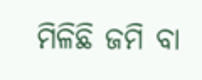ମିଳିଛି ଜମି ବା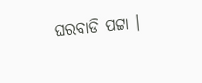ଘରବାଡି ପଟ୍ଟା ।